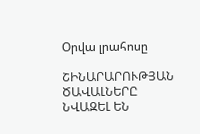Օրվա լրահոսը

ՇԻՆԱՐԱՐՈՒԹՅԱՆ ԾԱՎԱԼՆԵՐԸ ՆՎԱԶԵԼ ԵՆ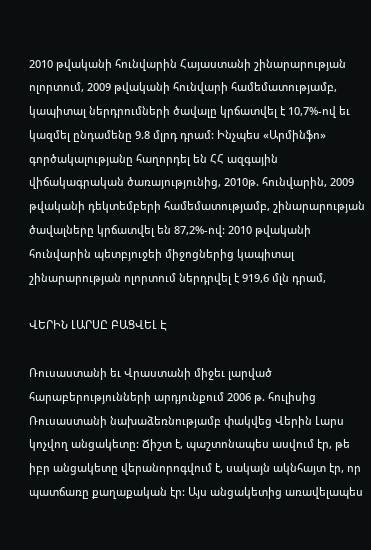2010 թվականի հունվարին Հայաստանի շինարարության ոլորտում, 2009 թվականի հունվարի համեմատությամբ, կապիտալ ներդրումների ծավալը կրճատվել է 10,7%-ով եւ կազմել ընդամենը 9.8 մլրդ դրամ: Ինչպես «Արմինֆո» գործակալությանը հաղորդել են ՀՀ ազգային վիճակագրական ծառայությունից, 2010թ. հունվարին, 2009 թվականի դեկտեմբերի համեմատությամբ, շինարարության ծավալները կրճատվել են 87,2%-ով: 2010 թվականի հունվարին պետբյուջեի միջոցներից կապիտալ շինարարության ոլորտում ներդրվել է 919,6 մլն դրամ,

ՎԵՐԻՆ ԼԱՐՍԸ ԲԱՑՎԵԼ Է

Ռուսաստանի եւ Վրաստանի միջեւ լարված հարաբերությունների արդյունքում 2006 թ. հուլիսից Ռուսաստանի նախաձեռնությամբ փակվեց Վերին Լարս կոչվող անցակետը: Ճիշտ է, պաշտոնապես ասվում էր, թե իբր անցակետը վերանորոգվում է, սակայն ակնհայտ էր, որ պատճառը քաղաքական էր: Այս անցակետից առավելապես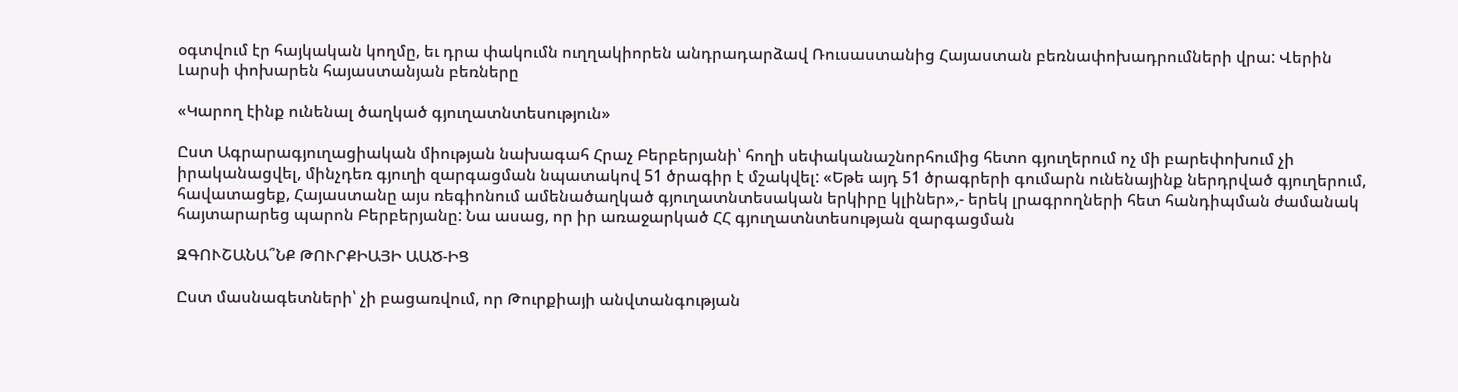օգտվում էր հայկական կողմը, եւ դրա փակումն ուղղակիորեն անդրադարձավ Ռուսաստանից Հայաստան բեռնափոխադրումների վրա: Վերին Լարսի փոխարեն հայաստանյան բեռները

«Կարող էինք ունենալ ծաղկած գյուղատնտեսություն»

Ըստ Ագրարագյուղացիական միության նախագահ Հրաչ Բերբերյանի՝ հողի սեփականաշնորհումից հետո գյուղերում ոչ մի բարեփոխում չի իրականացվել, մինչդեռ գյուղի զարգացման նպատակով 51 ծրագիր է մշակվել: «Եթե այդ 51 ծրագրերի գումարն ունենայինք ներդրված գյուղերում, հավատացեք, Հայաստանը այս ռեգիոնում ամենածաղկած գյուղատնտեսական երկիրը կլիներ»,- երեկ լրագրողների հետ հանդիպման ժամանակ հայտարարեց պարոն Բերբերյանը: Նա ասաց, որ իր առաջարկած ՀՀ գյուղատնտեսության զարգացման

ԶԳՈՒՇԱՆԱ՞ՆՔ ԹՈՒՐՔԻԱՅԻ ԱԱԾ-ԻՑ

Ըստ մասնագետների՝ չի բացառվում, որ Թուրքիայի անվտանգության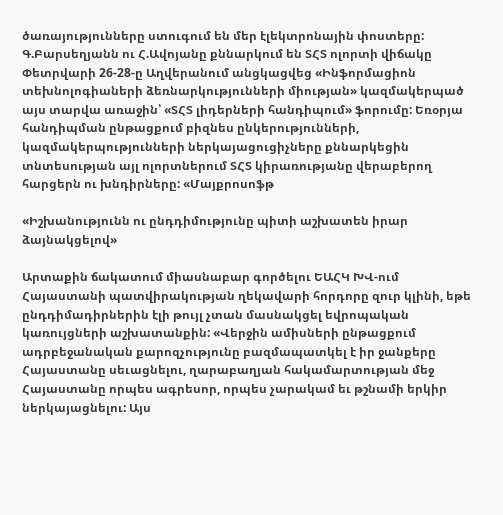ծառայությունները ստուգում են մեր էլեկտրոնային փոստերը: Գ.Բարսեղյանն ու Հ.Ավոյանը քննարկում են ՏՀՏ ոլորտի վիճակը Փետրվարի 26-28-ը Աղվերանում անցկացվեց «Ինֆորմացիոն տեխնոլոգիաների ձեռնարկությունների միության» կազմակերպած այս տարվա առաջին՝ «ՏՀՏ լիդերների հանդիպում» ֆորումը: Եռօրյա հանդիպման ընթացքում բիզնես ընկերությունների, կազմակերպությունների ներկայացուցիչները քննարկեցին տնտեսության այլ ոլորտներում ՏՀՏ կիրառությանը վերաբերող հարցերն ու խնդիրները: «Մայքրոսոֆթ

«Իշխանությունն ու ընդդիմությունը պիտի աշխատեն իրար ձայնակցելով»

Արտաքին ճակատում միասնաբար գործելու ԵԱՀԿ ԽՎ-ում Հայաստանի պատվիրակության ղեկավարի հորդորը զուր կլինի, եթե ընդդիմադիրներին էլի թույլ չտան մասնակցել եվրոպական կառույցների աշխատանքին: «Վերջին ամիսների ընթացքում ադրբեջանական քարոզչությունը բազմապատկել է իր ջանքերը Հայաստանը սեւացնելու, ղարաբաղյան հակամարտության մեջ Հայաստանը որպես ագրեսոր, որպես չարակամ եւ թշնամի երկիր ներկայացնելու: Այս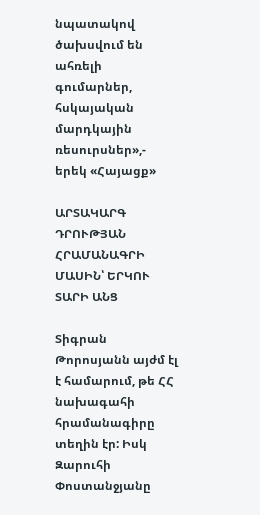նպատակով ծախսվում են ահռելի գումարներ, հսկայական մարդկային ռեսուրսներ»,- երեկ «Հայացք»

ԱՐՏԱԿԱՐԳ ԴՐՈՒԹՅԱՆ ՀՐԱՄԱՆԱԳՐԻ ՄԱՍԻՆ՝ ԵՐԿՈՒ ՏԱՐԻ ԱՆՑ

Տիգրան Թորոսյանն այժմ էլ է համարում, թե ՀՀ նախագահի հրամանագիրը տեղին էր: Իսկ Զարուհի Փոստանջյանը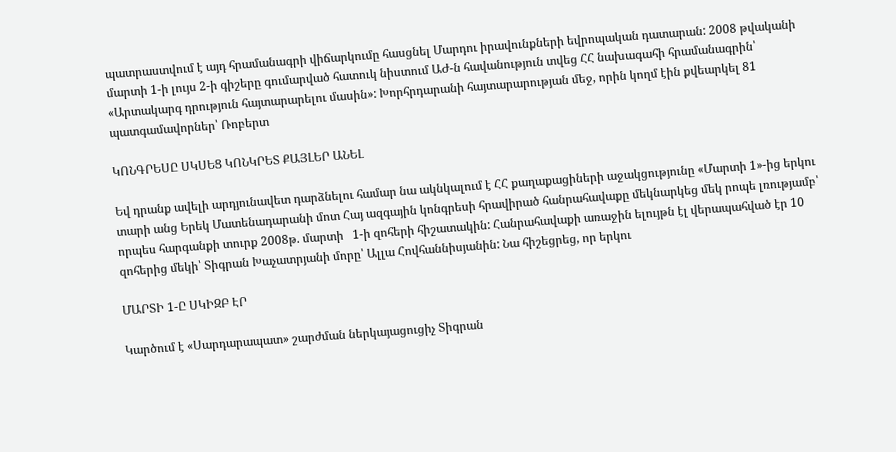պատրաստվում է այդ հրամանագրի վիճարկումը հասցնել Մարդու իրավունքների եվրոպական դատարան: 2008 թվականի մարտի 1-ի լույս 2-ի գիշերը գումարված հատուկ նիստում ԱԺ-ն հավանություն տվեց ՀՀ նախագահի հրամանագրին՝ «Արտակարգ դրություն հայտարարելու մասին»: Խորհրդարանի հայտարարության մեջ, որին կողմ էին քվեարկել 81 պատգամավորներ՝ Ռոբերտ

ԿՈՆԳՐԵՍԸ ՍԿՍԵՑ ԿՈՆԿՐԵՏ ՔԱՅԼԵՐ ԱՆԵԼ

Եվ դրանք ավելի արդյունավետ դարձնելու համար նա ակնկալում է ՀՀ քաղաքացիների աջակցությունը «Մարտի 1»-ից երկու տարի անց Երեկ Մատենադարանի մոտ Հայ ազգային կոնգրեսի հրավիրած հանրահավաքը մեկնարկեց մեկ րոպե լռությամբ՝ որպես հարգանքի տուրք 2008թ. մարտի   1-ի զոհերի հիշատակին: Հանրահավաքի առաջին ելույթն էլ վերապահված էր 10 զոհերից մեկի՝ Տիգրան Խաչատրյանի մորը՝ Ալլա Հովհաննիսյանին: Նա հիշեցրեց, որ երկու

ՄԱՐՏԻ 1-Ը ՍԿԻԶԲ ԷՐ

Կարծում է «Սարդարապատ» շարժման ներկայացուցիչ Տիգրան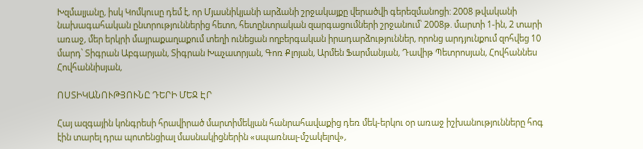Խզմալյանը, իսկ Կոմկուսը դեմ է, որ Մյասնիկյանի արձանի շրջակայքը վերածվի գերեզմանոցի: 2008 թվականի նախագահական ընտրություններից հետո, հետընտրական զարգացումների շրջանում՝ 2008թ. մարտի 1-ին, 2 տարի առաջ, մեր երկրի մայրաքաղաքում տեղի ունեցան ողբերգական իրադարձություններ, որոնց արդյունքում զոհվեց 10 մարդ՝ Տիգրան Աբգարյան, Տիգրան Խաչատրյան, Գոռ Քլոյան, Արմեն Ֆարմանյան, Դավիթ Պետրոսյան, Հովհաննես Հովհաննիսյան,

ՈՍՏԻԿԱՆՈՒԹՅՈՒՆԸ ԴԵՐԻ ՄԵՋ ԷՐ

Հայ ազգային կոնգրեսի հրավիրած մարտիմեկյան հանրահավաքից դեռ մեկ-երկու օր առաջ իշխանությունները հոգ էին տարել դրա պոտենցիալ մասնակիցներին «սպառնալ-մշակելով»,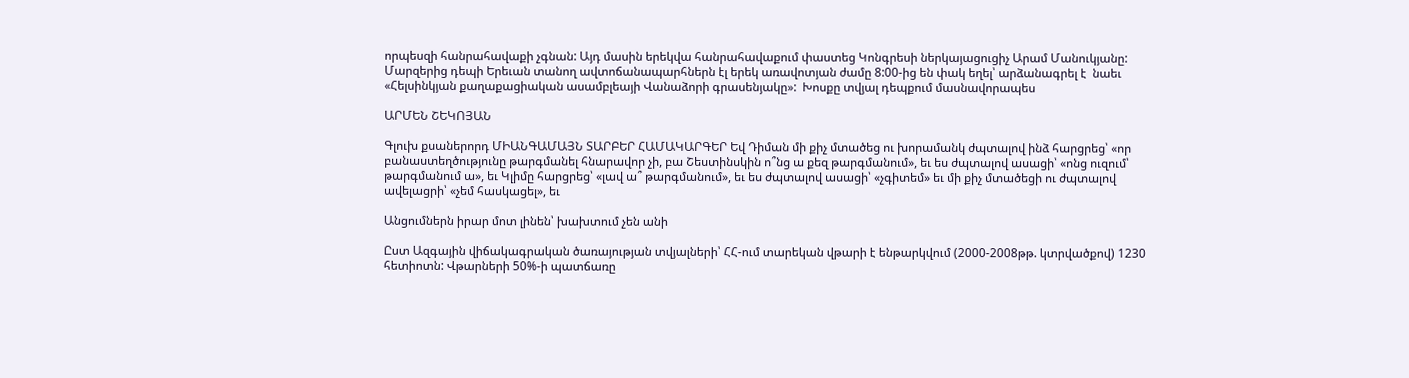որպեսզի հանրահավաքի չգնան: Այդ մասին երեկվա հանրահավաքում փաստեց Կոնգրեսի ներկայացուցիչ Արամ Մանուկյանը:  Մարզերից դեպի Երեւան տանող ավտոճանապարհներն էլ երեկ առավոտյան ժամը 8:00-ից են փակ եղել՝ արձանագրել է  նաեւ «Հելսինկյան քաղաքացիական ասամբլեայի Վանաձորի գրասենյակը»:  Խոսքը տվյալ դեպքում մասնավորապես

ԱՐՄԵՆ ՇԵԿՈՅԱՆ

Գլուխ քսաներորդ ՄԻԱՆԳԱՄԱՅՆ ՏԱՐԲԵՐ ՀԱՄԱԿԱՐԳԵՐ Եվ Դիման մի քիչ մտածեց ու խորամանկ ժպտալով ինձ հարցրեց՝ «որ բանաստեղծությունը թարգմանել հնարավոր չի, բա Շեստինսկին ո՞նց ա քեզ թարգմանում», եւ ես ժպտալով ասացի՝ «ոնց ուզում՝ թարգմանում ա», եւ Կլիմը հարցրեց՝ «լավ ա՞ թարգմանում», եւ ես ժպտալով ասացի՝ «չգիտեմ» եւ մի քիչ մտածեցի ու ժպտալով ավելացրի՝ «չեմ հասկացել», եւ

Անցումներն իրար մոտ լինեն՝ խախտում չեն անի

Ըստ Ազգային վիճակագրական ծառայության տվյալների՝ ՀՀ-ում տարեկան վթարի է ենթարկվում (2000-2008թթ. կտրվածքով) 1230 հետիոտն: Վթարների 50%-ի պատճառը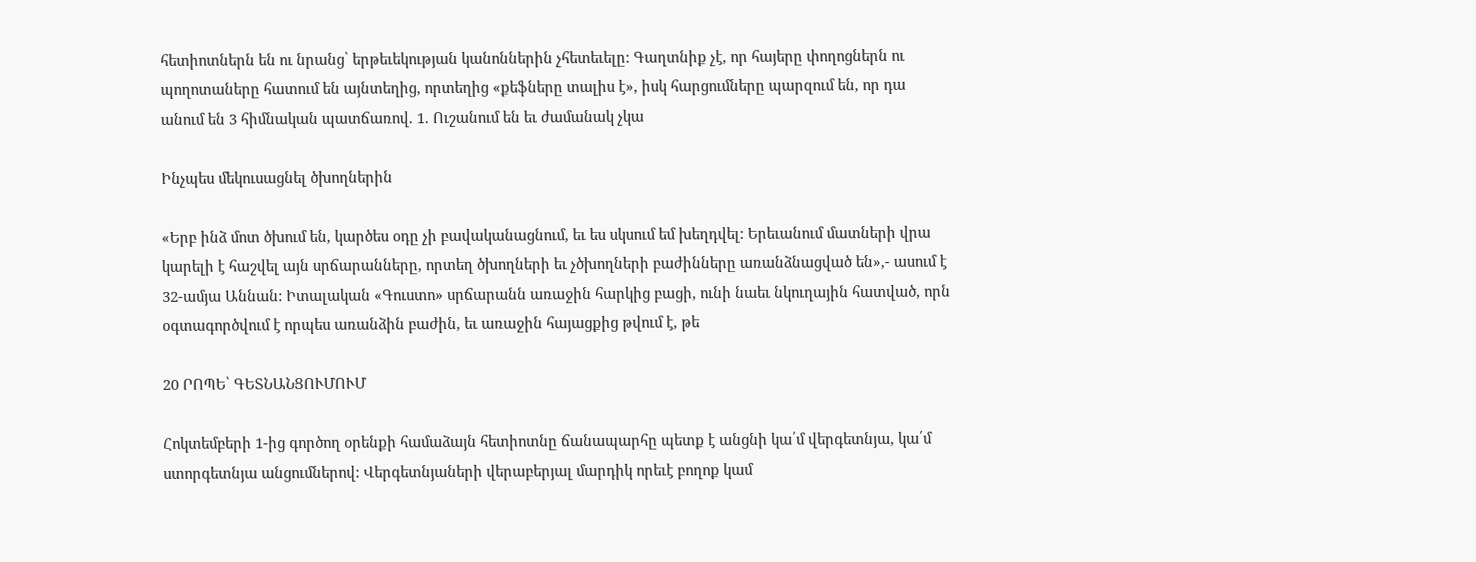հետիոտներն են ու նրանց՝ երթեւեկության կանոններին չհետեւելը: Գաղտնիք չէ, որ հայերը փողոցներն ու պողոտաները հատում են այնտեղից, որտեղից «քեֆները տալիս է», իսկ հարցումները պարզում են, որ դա անում են 3 հիմնական պատճառով. 1. Ուշանում են եւ ժամանակ չկա

Ինչպես մեկուսացնել ծխողներին

«Երբ ինձ մոտ ծխում են, կարծես օդը չի բավականացնում, եւ ես սկսում եմ խեղդվել: Երեւանում մատների վրա կարելի է հաշվել այն սրճարանները, որտեղ ծխողների եւ չծխողների բաժինները առանձնացված են»,- ասում է 32-ամյա Աննան: Իտալական «Գուստո» սրճարանն առաջին հարկից բացի, ունի նաեւ նկուղային հատված, որն օգտագործվում է որպես առանձին բաժին, եւ առաջին հայացքից թվում է, թե

20 ՐՈՊԵ՝ ԳԵՏՆԱՆՑՈՒՄՈՒՄ

Հոկտեմբերի 1-ից գործող օրենքի համաձայն հետիոտնը ճանապարհը պետք է անցնի կա՛մ վերգետնյա, կա՛մ ստորգետնյա անցումներով: Վերգետնյաների վերաբերյալ մարդիկ որեւէ բողոք կամ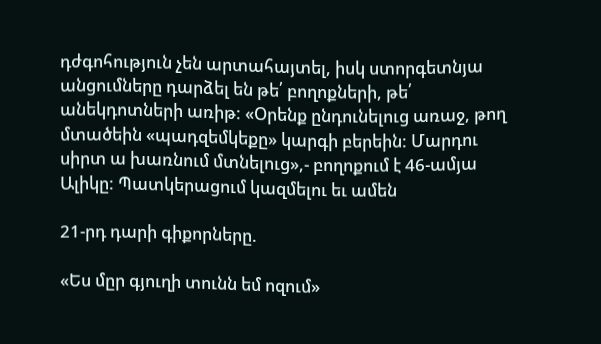դժգոհություն չեն արտահայտել, իսկ ստորգետնյա անցումները դարձել են թե՛ բողոքների, թե՛ անեկդոտների առիթ: «Օրենք ընդունելուց առաջ, թող մտածեին «պադզեմկեքը» կարգի բերեին: Մարդու սիրտ ա խառնում մտնելուց»,- բողոքում է 46-ամյա Ալիկը: Պատկերացում կազմելու եւ ամեն

21-րդ դարի գիքորները.

«Ես մըր գյուղի տունն եմ ոզում»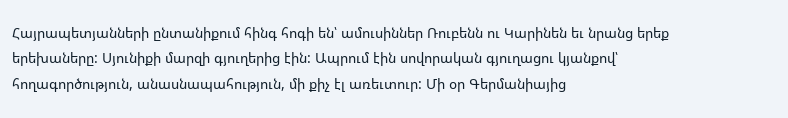Հայրապետյանների ընտանիքում հինգ հոգի են՝ ամուսիններ Ռուբենն ու Կարինեն եւ նրանց երեք երեխաները: Սյունիքի մարզի գյուղերից էին: Ապրում էին սովորական գյուղացու կյանքով՝ հողագործություն, անասնապահություն, մի քիչ էլ առեւտուր: Մի օր Գերմանիայից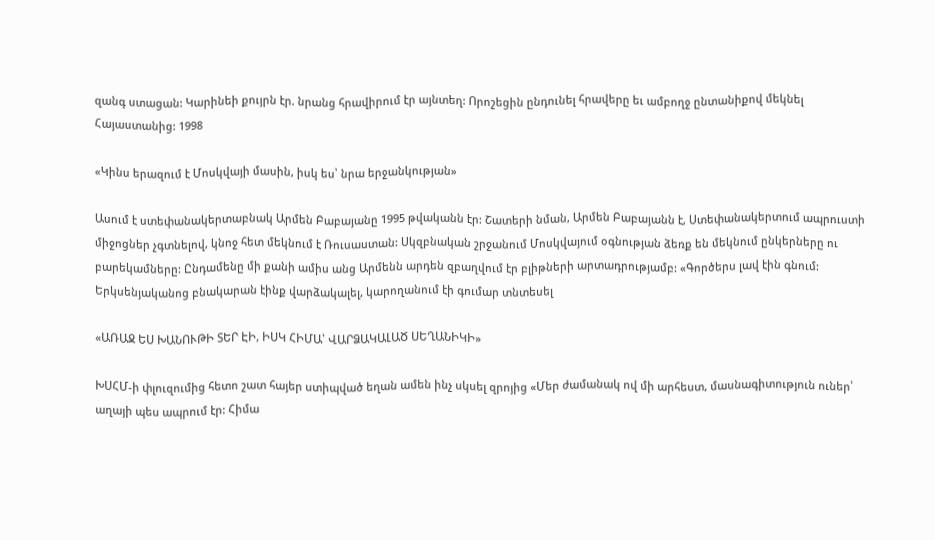զանգ ստացան: Կարինեի քույրն էր. նրանց հրավիրում էր այնտեղ: Որոշեցին ընդունել հրավերը եւ ամբողջ ընտանիքով մեկնել Հայաստանից: 1998

«Կինս երազում է Մոսկվայի մասին, իսկ ես՝ նրա երջանկության»

Ասում է ստեփանակերտաբնակ Արմեն Բաբայանը 1995 թվականն էր: Շատերի նման, Արմեն Բաբայանն է, Ստեփանակերտում ապրուստի միջոցներ չգտնելով, կնոջ հետ մեկնում է Ռուսաստան: Սկզբնական շրջանում Մոսկվայում օգնության ձեռք են մեկնում ընկերները ու բարեկամները: Ընդամենը մի քանի ամիս անց Արմենն արդեն զբաղվում էր բլիթների արտադրությամբ: «Գործերս լավ էին գնում: Երկսենյականոց բնակարան էինք վարձակալել, կարողանում էի գումար տնտեսել

«ԱՌԱՋ ԵՍ ԽԱՆՈՒԹԻ ՏԵՐ ԷԻ, ԻՍԿ ՀԻՄԱ՝ ՎԱՐՁԱԿԱԼԱԾ ՍԵՂԱՆԻԿԻ»

ԽՍՀՄ-ի փլուզումից հետո շատ հայեր ստիպված եղան ամեն ինչ սկսել զրոյից «Մեր ժամանակ ով մի արհեստ, մասնագիտություն ուներ՝ աղայի պես ապրում էր: Հիմա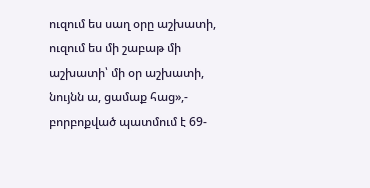ուզում ես սաղ օրը աշխատի, ուզում ես մի շաբաթ մի աշխատի՝ մի օր աշխատի, նույնն ա, ցամաք հաց»,- բորբոքված պատմում է 69-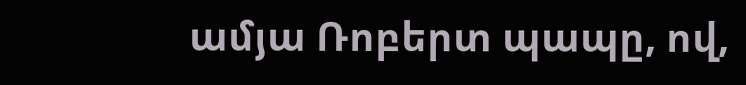ամյա Ռոբերտ պապը, ով,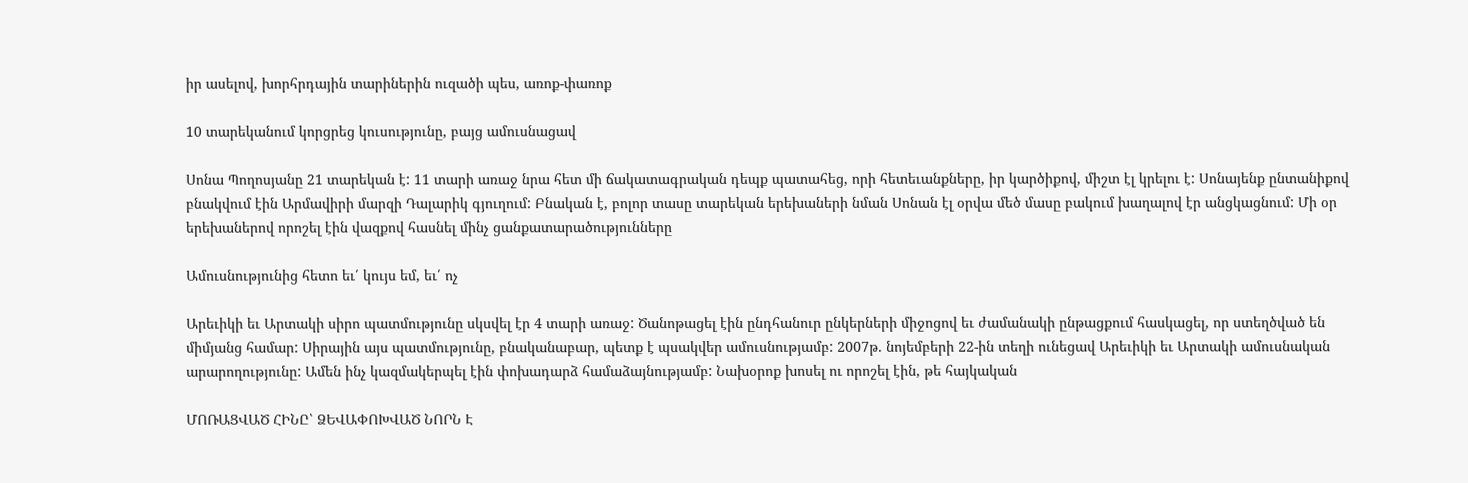իր ասելով, խորհրդային տարիներին ուզածի պես, առոք-փառոք

10 տարեկանում կորցրեց կուսությունը, բայց ամուսնացավ

Սոնա Պողոսյանը 21 տարեկան է: 11 տարի առաջ նրա հետ մի ճակատագրական դեպք պատահեց, որի հետեւանքները, իր կարծիքով, միշտ էլ կրելու է: Սոնայենք ընտանիքով բնակվում էին Արմավիրի մարզի Դալարիկ գյուղում: Բնական է, բոլոր տասը տարեկան երեխաների նման Սոնան էլ օրվա մեծ մասը բակում խաղալով էր անցկացնում: Մի օր երեխաներով որոշել էին վազքով հասնել մինչ ցանքատարածությունները

Ամուսնությունից հետո եւ՛ կույս եմ, եւ՛ ոչ

Արեւիկի եւ Արտակի սիրո պատմությունը սկսվել էր 4 տարի առաջ: Ծանոթացել էին ընդհանուր ընկերների միջոցով եւ ժամանակի ընթացքում հասկացել, որ ստեղծված են միմյանց համար: Սիրային այս պատմությունը, բնականաբար, պետք է պսակվեր ամուսնությամբ: 2007թ. նոյեմբերի 22-ին տեղի ունեցավ Արեւիկի եւ Արտակի ամուսնական արարողությունը: Ամեն ինչ կազմակերպել էին փոխադարձ համաձայնությամբ: Նախօրոք խոսել ու որոշել էին, թե հայկական

ՄՈՌԱՑՎԱԾ ՀԻՆԸ՝ ՁԵՎԱՓՈԽՎԱԾ ՆՈՐՆ Է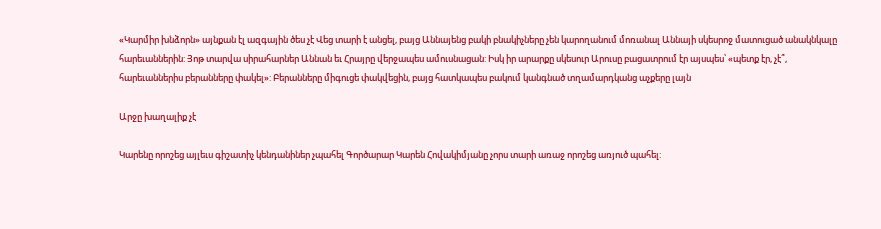«Կարմիր խնձորն» այնքան էլ ազգային ծես չէ Վեց տարի է անցել, բայց Աննայենց բակի բնակիչները չեն կարողանում մոռանալ Աննայի սկեսրոջ մատուցած անակնկալը հարեւաններին: Յոթ տարվա սիրահարներ Աննան եւ Հրայրը վերջապես ամուսնացան: Իսկ իր արարքը սկեսուր Արուսը բացատրում էր այսպես՝ «պետք էր, չէ՞, հարեւաններիս բերանները փակել»: Բերանները միգուցե փակվեցին, բայց հատկապես բակում կանգնած տղամարդկանց աչքերը լայն

Արջը խաղալիք չէ

Կարենը որոշեց այլեւս գիշատիչ կենդանիներ չպահել Գործարար Կարեն Հովակիմյանը չորս տարի առաջ որոշեց առյուծ պահել: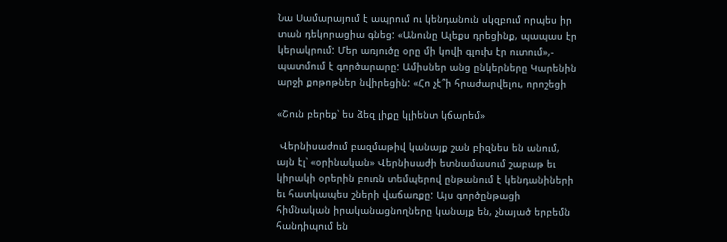Նա Սամարայում է ապրում ու կենդանուն սկզբում որպես իր տան դեկորացիա գնեց: «Անունը Ալեքս դրեցինք, պապաս էր կերակրում: Մեր առյուծը օրը մի կովի գլուխ էր ուտում»,- պատմում է գործարարը: Ամիսներ անց ընկերները Կարենին արջի քոթոթներ նվիրեցին: «Հո չէ՞ի հրաժարվելու, որոշեցի

«Շուն բերեք՝ ես ձեզ լիքը կլիենտ կճարեմ»

 Վերնիսաժում բազմաթիվ կանայք շան բիզնես են անում, այն էլ՝ «օրինական» Վերնիսաժի ետնամասում շաբաթ եւ կիրակի օրերին բուռն տեմպերով ընթանում է կենդանիների եւ հատկապես շների վաճառքը: Այս գործընթացի հիմնական իրականացնողները կանայք են, չնայած երբեմն հանդիպում են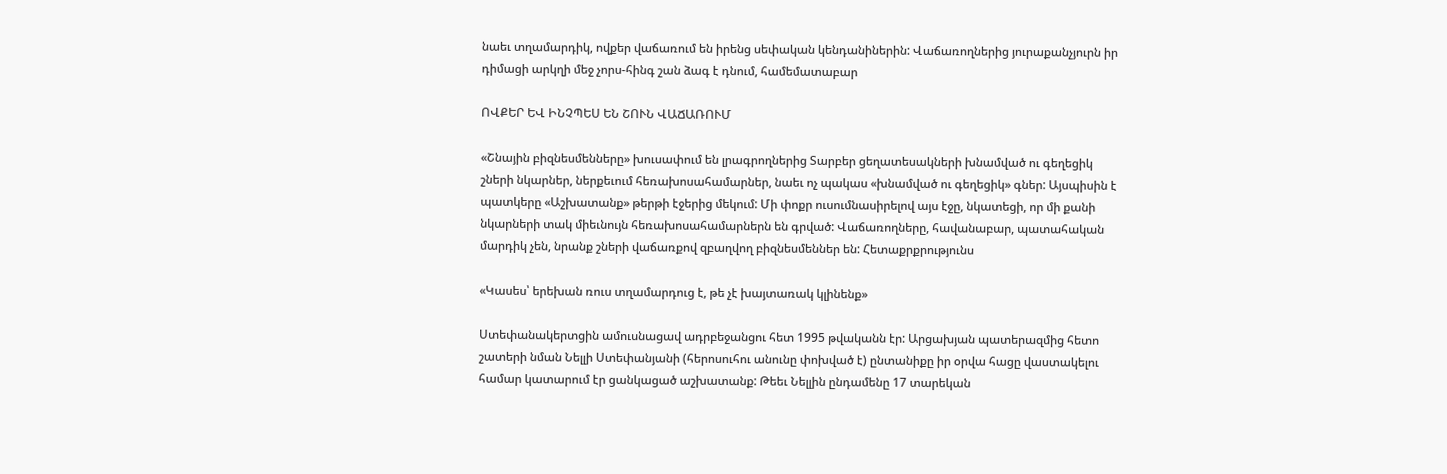նաեւ տղամարդիկ, ովքեր վաճառում են իրենց սեփական կենդանիներին: Վաճառողներից յուրաքանչյուրն իր դիմացի արկղի մեջ չորս-հինգ շան ձագ է դնում, համեմատաբար

ՈՎՔԵՐ ԵՎ ԻՆՉՊԵՍ ԵՆ ՇՈՒՆ ՎԱՃԱՌՈՒՄ

«Շնային բիզնեսմենները» խուսափում են լրագրողներից Տարբեր ցեղատեսակների խնամված ու գեղեցիկ շների նկարներ, ներքեւում հեռախոսահամարներ, նաեւ ոչ պակաս «խնամված ու գեղեցիկ» գներ: Այսպիսին է պատկերը «Աշխատանք» թերթի էջերից մեկում: Մի փոքր ուսումնասիրելով այս էջը, նկատեցի, որ մի քանի նկարների տակ միեւնույն հեռախոսահամարներն են գրված: Վաճառողները, հավանաբար, պատահական մարդիկ չեն, նրանք շների վաճառքով զբաղվող բիզնեսմեններ են: Հետաքրքրությունս

«Կասես՝ երեխան ռուս տղամարդուց է, թե չէ խայտառակ կլինենք»

Ստեփանակերտցին ամուսնացավ ադրբեջանցու հետ 1995 թվականն էր: Արցախյան պատերազմից հետո շատերի նման Նելլի Ստեփանյանի (հերոսուհու անունը փոխված է) ընտանիքը իր օրվա հացը վաստակելու համար կատարում էր ցանկացած աշխատանք: Թեեւ Նելլին ընդամենը 17 տարեկան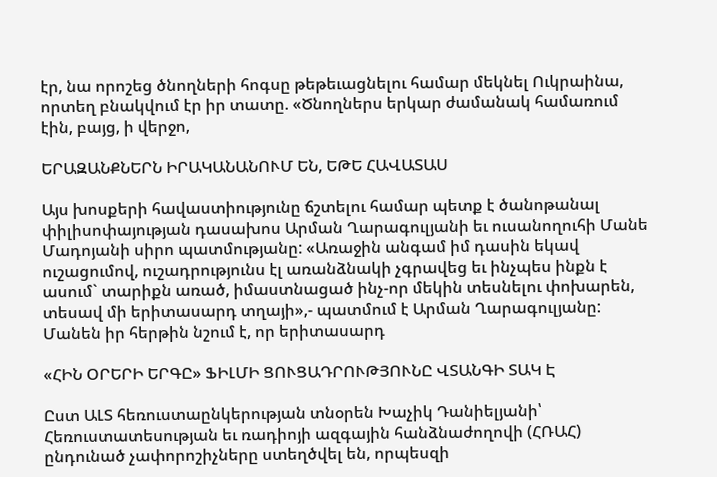էր, նա որոշեց ծնողների հոգսը թեթեւացնելու համար մեկնել Ուկրաինա, որտեղ բնակվում էր իր տատը. «Ծնողներս երկար ժամանակ համառում էին, բայց, ի վերջո,

ԵՐԱԶԱՆՔՆԵՐՆ ԻՐԱԿԱՆԱՆՈՒՄ ԵՆ, ԵԹԵ ՀԱՎԱՏԱՍ

Այս խոսքերի հավաստիությունը ճշտելու համար պետք է ծանոթանալ փիլիսոփայության դասախոս Արման Ղարագուլյանի եւ ուսանողուհի Մանե Մադոյանի սիրո պատմությանը: «Առաջին անգամ իմ դասին եկավ ուշացումով, ուշադրությունս էլ առանձնակի չգրավեց եւ ինչպես ինքն է ասում` տարիքն առած, իմաստնացած ինչ-որ մեկին տեսնելու փոխարեն, տեսավ մի երիտասարդ տղայի»,- պատմում է Արման Ղարագուլյանը: Մանեն իր հերթին նշում է, որ երիտասարդ

«ՀԻՆ ՕՐԵՐԻ ԵՐԳԸ» ՖԻԼՄԻ ՑՈՒՑԱԴՐՈՒԹՅՈՒՆԸ ՎՏԱՆԳԻ ՏԱԿ Է

Ըստ ԱԼՏ հեռուստաընկերության տնօրեն Խաչիկ Դանիելյանի՝ Հեռուստատեսության եւ ռադիոյի ազգային հանձնաժողովի (ՀՌԱՀ) ընդունած չափորոշիչները ստեղծվել են, որպեսզի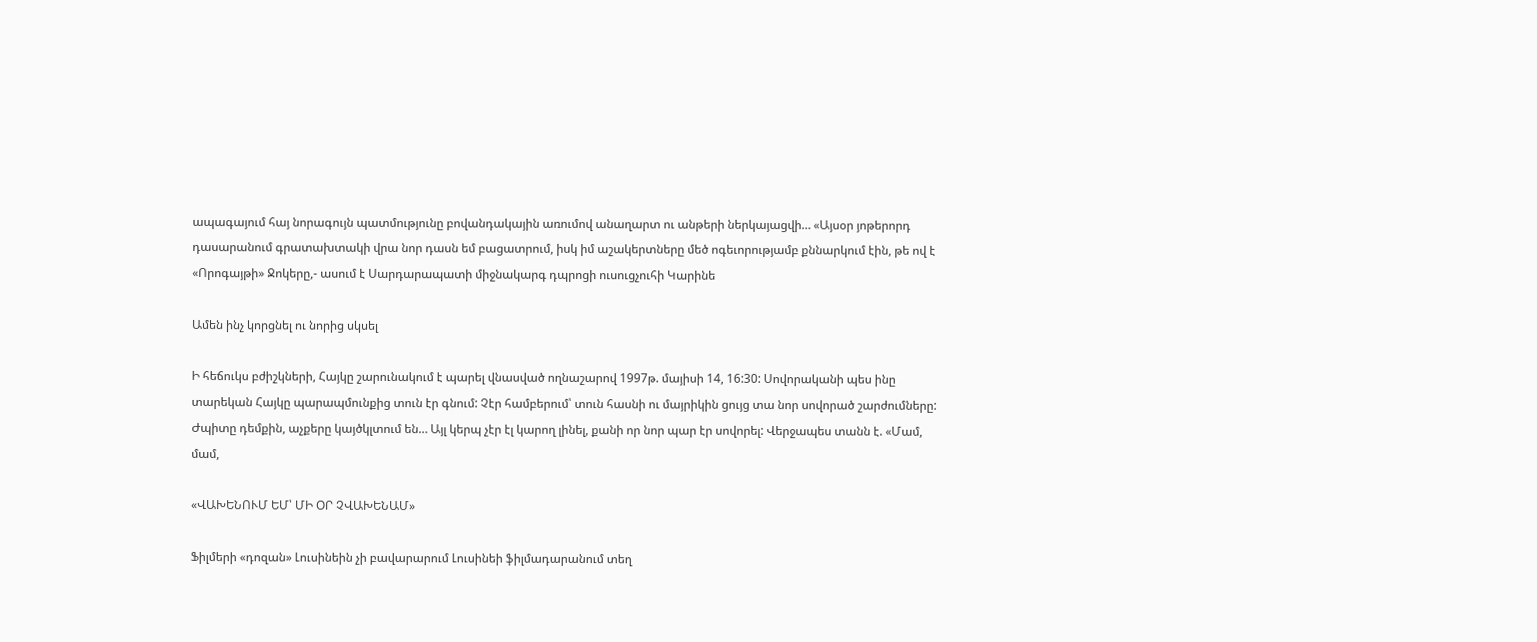ապագայում հայ նորագույն պատմությունը բովանդակային առումով անաղարտ ու անթերի ներկայացվի… «Այսօր յոթերորդ դասարանում գրատախտակի վրա նոր դասն եմ բացատրում, իսկ իմ աշակերտները մեծ ոգեւորությամբ քննարկում էին, թե ով է «Որոգայթի» Ջոկերը,- ասում է Սարդարապատի միջնակարգ դպրոցի ուսուցչուհի Կարինե

Ամեն ինչ կորցնել ու նորից սկսել

Ի հեճուկս բժիշկների, Հայկը շարունակում է պարել վնասված ողնաշարով 1997թ. մայիսի 14, 16:30: Սովորականի պես ինը տարեկան Հայկը պարապմունքից տուն էր գնում: Չէր համբերում՝ տուն հասնի ու մայրիկին ցույց տա նոր սովորած շարժումները: Ժպիտը դեմքին, աչքերը կայծկլտում են… Այլ կերպ չէր էլ կարող լինել, քանի որ նոր պար էր սովորել: Վերջապես տանն է. «Մամ, մամ,

«ՎԱԽԵՆՈՒՄ ԵՄ՝ ՄԻ ՕՐ ՉՎԱԽԵՆԱՄ»

Ֆիլմերի «դոզան» Լուսինեին չի բավարարում Լուսինեի ֆիլմադարանում տեղ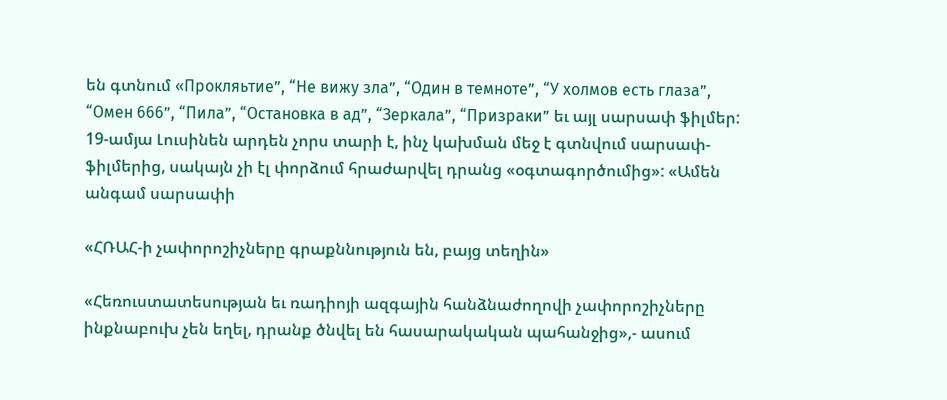են գտնում «Прокляьтие”, “Не вижу зла”, “Один в темноте”, “У холмов есть глаза”, “Омен 666”, “Пила”, “Остановка в ад”, “Зеркала”, “Призраки” եւ այլ սարսափ ֆիլմեր: 19-ամյա Լուսինեն արդեն չորս տարի է, ինչ կախման մեջ է գտնվում սարսափ-ֆիլմերից, սակայն չի էլ փորձում հրաժարվել դրանց «օգտագործումից»: «Ամեն անգամ սարսափի

«ՀՌԱՀ-ի չափորոշիչները գրաքննություն են, բայց տեղին»

«Հեռուստատեսության եւ ռադիոյի ազգային հանձնաժողովի չափորոշիչները ինքնաբուխ չեն եղել, դրանք ծնվել են հասարակական պահանջից»,- ասում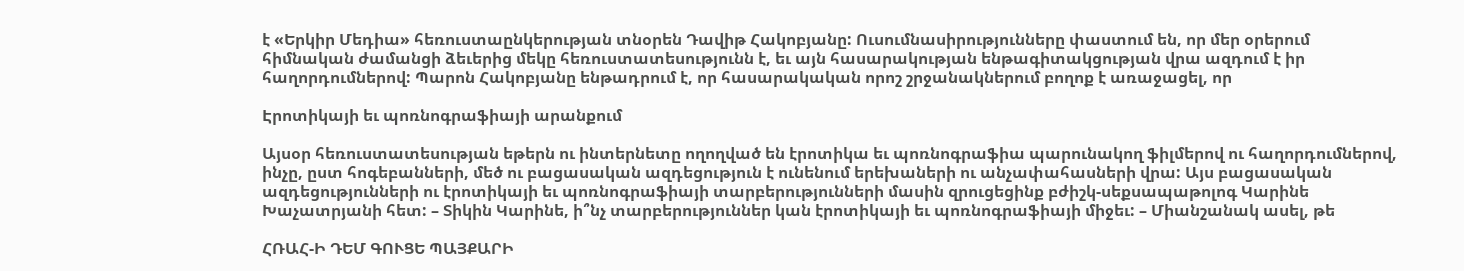է «Երկիր Մեդիա» հեռուստաընկերության տնօրեն Դավիթ Հակոբյանը: Ուսումնասիրությունները փաստում են, որ մեր օրերում հիմնական ժամանցի ձեւերից մեկը հեռուստատեսությունն է, եւ այն հասարակության ենթագիտակցության վրա ազդում է իր հաղորդումներով: Պարոն Հակոբյանը ենթադրում է, որ հասարակական որոշ շրջանակներում բողոք է առաջացել, որ

Էրոտիկայի եւ պոռնոգրաֆիայի արանքում

Այսօր հեռուստատեսության եթերն ու ինտերնետը ողողված են էրոտիկա եւ պոռնոգրաֆիա պարունակող ֆիլմերով ու հաղորդումներով, ինչը, ըստ հոգեբանների, մեծ ու բացասական ազդեցություն է ունենում երեխաների ու անչափահասների վրա: Այս բացասական ազդեցությունների ու էրոտիկայի եւ պոռնոգրաֆիայի տարբերությունների մասին զրուցեցինք բժիշկ-սեքսապաթոլոգ Կարինե Խաչատրյանի հետ: – Տիկին Կարինե, ի՞նչ տարբերություններ կան էրոտիկայի եւ պոռնոգրաֆիայի միջեւ: – Միանշանակ ասել, թե

ՀՌԱՀ-Ի ԴԵՄ ԳՈՒՑԵ ՊԱՅՔԱՐԻ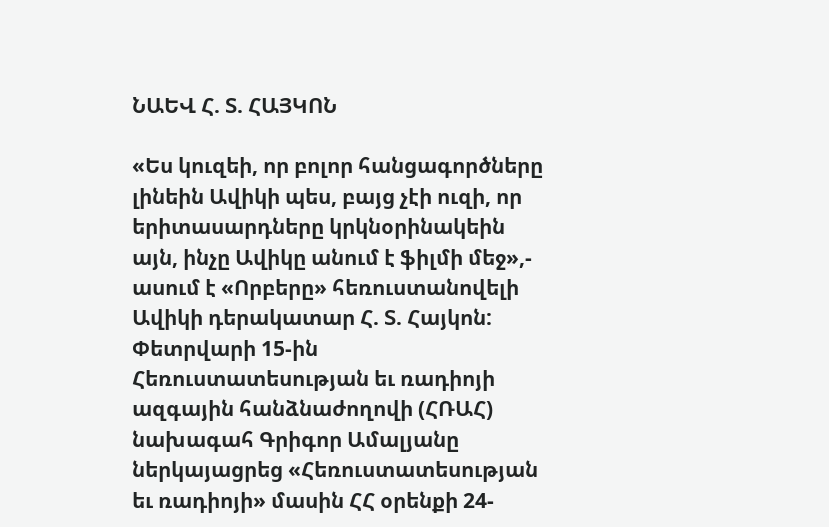ՆԱԵՎ Հ. Տ. ՀԱՅԿՈՆ

«Ես կուզեի, որ բոլոր հանցագործները լինեին Ավիկի պես, բայց չէի ուզի, որ երիտասարդները կրկնօրինակեին այն, ինչը Ավիկը անում է ֆիլմի մեջ»,- ասում է «Որբերը» հեռուստանովելի Ավիկի դերակատար Հ. Տ. Հայկոն: Փետրվարի 15-ին Հեռուստատեսության եւ ռադիոյի ազգային հանձնաժողովի (ՀՌԱՀ) նախագահ Գրիգոր Ամալյանը ներկայացրեց «Հեռուստատեսության եւ ռադիոյի» մասին ՀՀ օրենքի 24-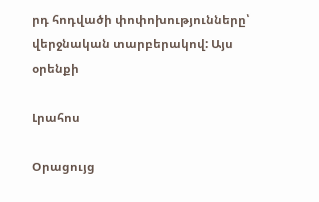րդ հոդվածի փոփոխությունները՝ վերջնական տարբերակով: Այս օրենքի

Լրահոս

Օրացույց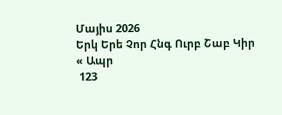Մայիս 2026
Երկ Երե Չոր Հնգ Ուրբ Շաբ Կիր
« Ապր
 123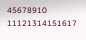45678910
11121314151617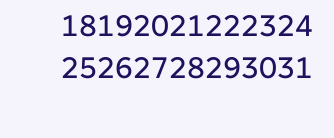18192021222324
25262728293031